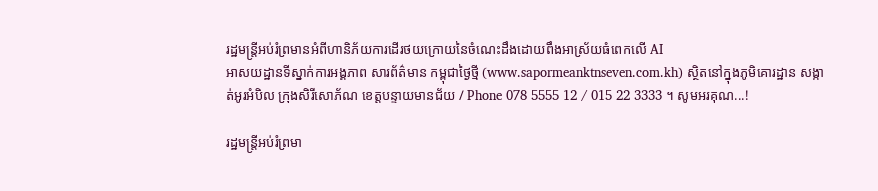រដ្ឋមន្ត្រីអប់រំព្រមានអំពីហានិភ័យការដើរថយក្រោយនៃចំណេះដឹងដោយពឹងអាស្រ័យធំពេកលើ AI
អាសយដ្ឋានទីស្នាក់ការអង្គភាព សារព័ត៌មាន កម្ពុជាថ្ងៃថ្មី (www.sapormeanktnseven.com.kh) ស្ថិតនៅក្នុងភូមិគោរដ្ឋាន សង្កាត់អូរអំបិល ក្រុងសិរីសោភ័ណ ខេត្តបន្ទាយមានជ័យ / Phone 078 5555 12 / 015 22 3333 ។ សូមអរគុណ...!

រដ្ឋមន្ត្រីអប់រំព្រមា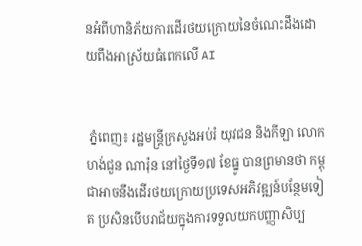នអំពីហានិភ័យការដើរថយក្រោយនៃចំណេះដឹងដោយពឹងអាស្រ័យធំពេកលើ AI


 ភ្នំពេញ៖ រដ្ឋមន្ត្រីក្រសួងអប់រំ យុវជន និងកីឡា លោក ហង់ជួន ណារ៉ុន នៅថ្ងៃទី១៧ ខែធ្នូ បានព្រមានថា កម្ពុជាអាចនឹងដើរថយក្រោយប្រទេសអភិវឌ្ឍន៍បន្ថែមទៀត ប្រសិនបើបរាជ័យក្នុងការទទួលយកបញ្ញាសិប្ប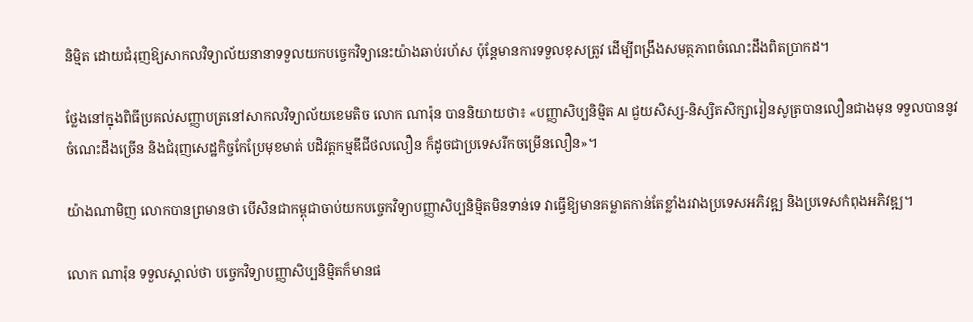និម្មិត ដោយជំរុញឱ្យសាកលវិទ្យាល័យនានាទទួលយកបច្ចេកវិទ្យានេះយ៉ាងឆាប់រហ័ស ប៉ុន្តែមានការទទួលខុសត្រូវ ដើម្បីពង្រឹងសមត្ថភាពចំណេះដឹងពិតប្រាកដ។

ថ្លែងនៅក្នុងពិធីប្រគល់សញ្ញាបត្រនៅសាកលវិទ្យាល័យខេមតិច លោក ណារ៉ុន បាននិយាយថា៖ «បញ្ញាសិប្បនិម្មិត AI ជួយសិស្ស-និស្សិតសិក្សារៀនសូត្របានលឿនជាងមុន ទទួលបាននូវចំណេះដឹងច្រើន និងជំរុញសេដ្ឋកិច្ចកែប្រែមុខមាត់ បដិវត្ដកម្មឌីជីថលលឿន ក៏ដូចជាប្រទេសរីកចម្រើនលឿន»។

យ៉ាងណាមិញ លោកបានព្រមានថា បើសិនជាកម្ពុជាចាប់យកបច្ចេកវិទ្យាបញ្ញាសិប្បនិម្មិតមិនទាន់ទេ វាធ្វើឱ្យមានគម្លាតកាន់តែខ្លាំងរវាងប្រទេសអភិវឌ្ឍ និងប្រទេសកំពុងអភិវឌ្ឍ។

លោក ណារ៉ុន ទទួលស្គាល់ថា បច្ចេកវិទ្យាបញ្ញាសិប្បនិម្មិតក៏មានផ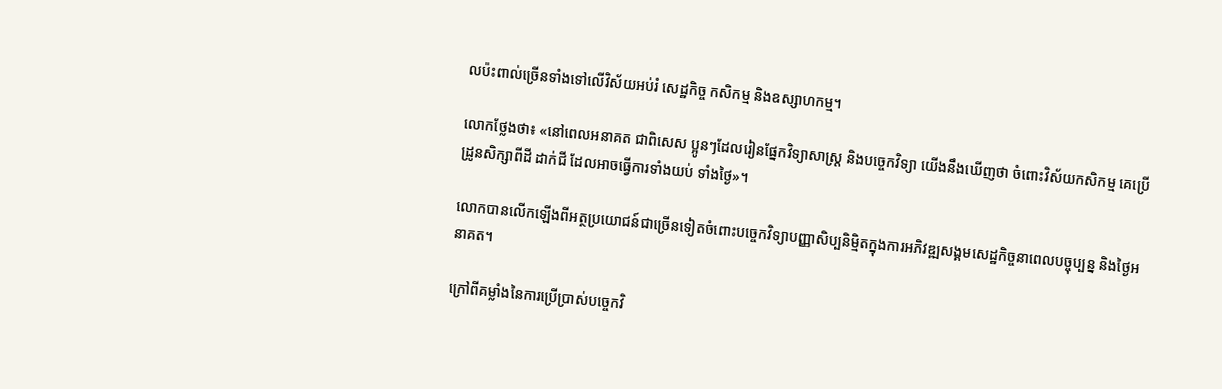លប៉ះពាល់ច្រើនទាំងទៅលើវិស័យអប់រំ សេដ្ឋកិច្ច កសិកម្ម និងឧស្សាហកម្ម។

លោកថ្លែងថា៖ «នៅពេលអនាគត ជាពិសេស ប្អូនៗដែលរៀនផ្នែកវិទ្យាសាស្ដ្រ និងបច្ចេកវិទ្យា យើងនឹងឃើញថា ចំពោះវិស័យកសិកម្ម គេប្រើដ្រូនសិក្សាពីដី ដាក់ជី ដែលអាចធ្វើការទាំងយប់ ទាំងថ្ងៃ»។

លោកបានលើកឡើងពីអត្ថប្រយោជន៍ជាច្រើនទៀតចំពោះបច្ចេកវិទ្យាបញ្ញាសិប្បនិម្មិតក្នុងការអភិវឌ្ឍសង្គមសេដ្ឋកិច្ចនាពេលបច្ចុប្បន្ន និងថ្ងៃអនាគត។

ក្រៅពីគម្លាំងនៃការប្រើប្រាស់បច្ចេកវិ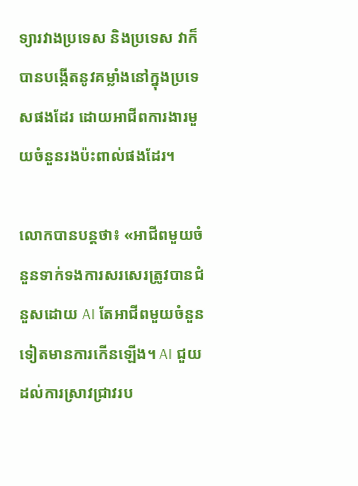ទ្យារវាងប្រទេស និងប្រទេស វាក៏បានបង្កើតនូវគម្លាំងនៅក្នុងប្រទេសផងដែរ ដោយអាជីពការងារមួយចំនួនរងប៉ះពាល់ផងដែរ។

លោកបានបន្ដថា៖ «អាជីពមួយចំនួនទាក់ទងការសរសេរត្រូវបានជំនួសដោយ AI តែអាជីពមួយចំនួនទៀតមានការកើនឡើង។ AI ជួយដល់ការស្រាវជ្រាវរប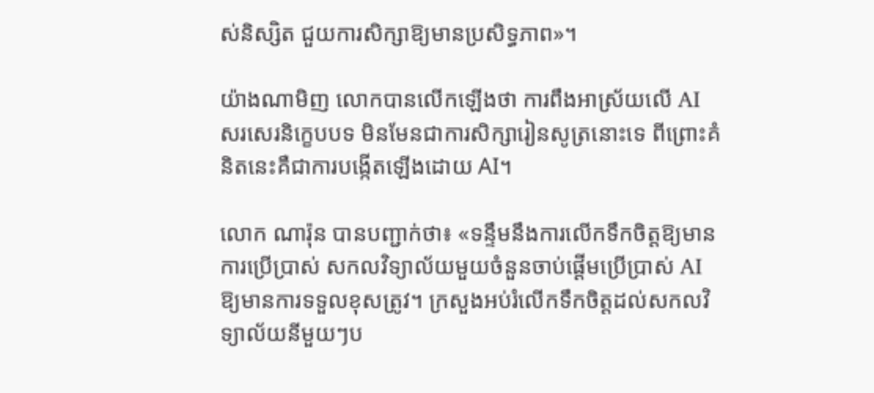ស់និស្សិត ជួយការសិក្សាឱ្យមានប្រសិទ្ធភាព»។

យ៉ាងណាមិញ លោកបានលើកឡើងថា ការពឹងអាស្រ័យលើ AI សរសេរនិក្ខេបបទ មិនមែនជាការសិក្សារៀនសូត្រនោះទេ ពីព្រោះគំនិតនេះគឺជាការបង្កើតឡើងដោយ AI។

លោក ណារ៉ុន បានបញ្ជាក់ថា៖ «ទន្ទឹមនឹងការលើកទឹកចិត្ដឱ្យមានការប្រើប្រាស់ សកលវិទ្យាល័យមួយចំនួនចាប់ផ្ដើមប្រើប្រាស់ AI ឱ្យមានការទទួលខុសត្រូវ។ ក្រសួងអប់រំលើកទឹកចិត្ដដល់សកលវិទ្យាល័យនីមួយៗប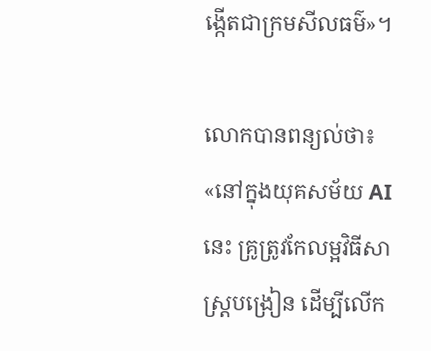ង្កើតជាក្រមសីលធម៌»។

លោកបានពន្យល់ថា៖ «នៅក្នុងយុគសម័យ AI នេះ គ្រូត្រូវកែលម្អវិធីសាស្ដ្របង្រៀន ដើម្បីលើក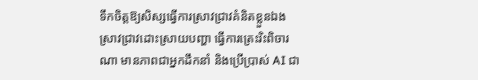ទឹកចិត្ដឱ្យសិស្សធ្វើការស្រាវជ្រាវគំនិតខ្លួនឯង ស្រាវជ្រាវដោះស្រាយបញ្ហា ធ្វើការត្រេះរិះពិចារណា មានភាពជាអ្នកដឹកនាំ និងប្រើប្រាស់ AI ជា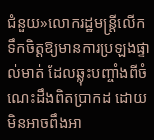ជំនួយ»លោករដ្ឋមន្ដ្រីលើកទឹកចិត្ដឱ្យមានការប្រឡងផ្ទាល់មាត់ ដែលឆ្លុះបញ្ចាំងពីចំណេះដឹងពិតប្រាកដ ដោយមិនអាចពឹងអា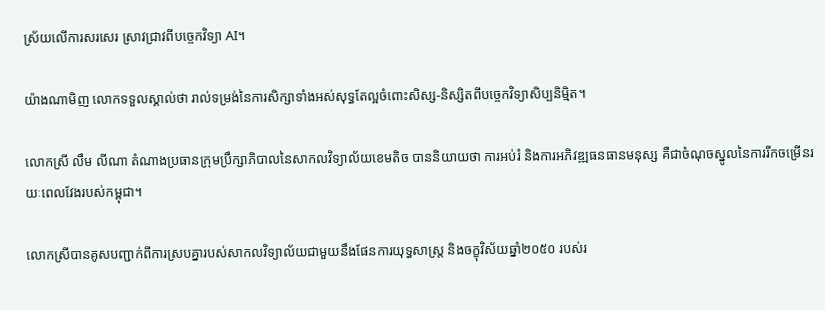ស្រ័យលើការសរសេរ ស្រាវជ្រាវពីបច្ចេកវិទ្យា AI។

យ៉ាងណាមិញ លោកទទួលស្គាល់ថា រាល់ទម្រង់នៃការសិក្សាទាំងអស់សុទ្ធតែល្អចំពោះសិស្ស-និស្សិតពីបច្ចេកវិទ្យាសិប្បនិម្មិត។

លោកស្រី លឹម លីណា តំណាងប្រធានក្រុមប្រឹក្សាភិបាលនៃសាកលវិទ្យាល័យខេមតិច បាននិយាយថា ការអប់រំ និងការអភិវឌ្ឍធនធានមនុស្ស គឺជាចំណុចស្នូលនៃការរីកចម្រើនរយៈពេលវែងរបស់កម្ពុជា។

លោកស្រីបានគូសបញ្ជាក់ពីការស្របគ្នារបស់សាកលវិទ្យាល័យជាមួយនឹងផែនការយុទ្ធសាស្ត្រ និងចក្ខុវិស័យឆ្នាំ២០៥០ របស់រ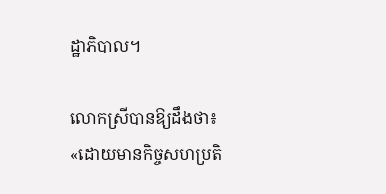ដ្ឋាភិបាល។

លោកស្រីបានឱ្យដឹងថា៖ «ដោយមានកិច្ចសហប្រតិ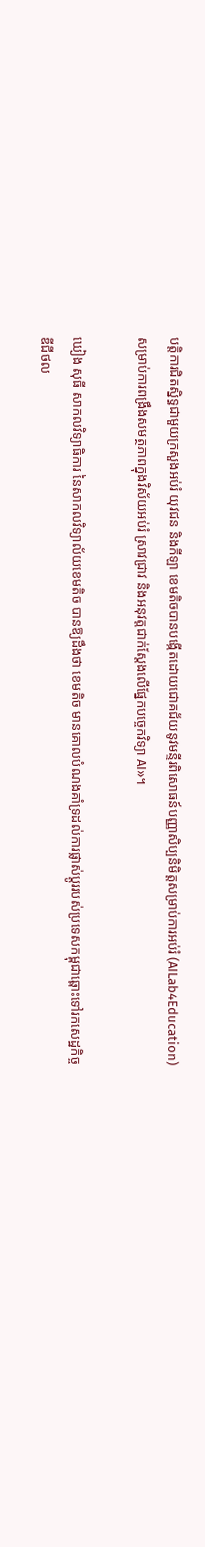បត្តិការជិតស្និទ្ធជាមួយក្រសួងអប់រំ យុវជន និងកីឡា ខេមតិចបានបង្កើតដោយជោគជ័យនូវមន្ទីរពិសោធន៍បញ្ញាសិប្បនិមិត្តសម្រាប់ការអប់រំ (AILab4Education) សម្រាប់ការពង្រឹងសមត្ថភាពក្នុងវិស័យអប់រំ ស្រាវជ្រាវ និងអនុវត្តជាក់ស្តែងលើផ្នែកបច្ចេកវិទ្យា AI»។

ឃៀង សុធី សាកលវិទ្យាធិការ នៃសាកលវិទ្យាល័យខេមតិច បានឱ្យដឹងថា ខេមតិច មានគោលបំណងគាំទ្រដល់ការផ្លាស់ប្តូររបស់ប្រទេសកម្ពុជាឆ្ពោះទៅរកសេដ្ឋកិច្ចឌីជីថល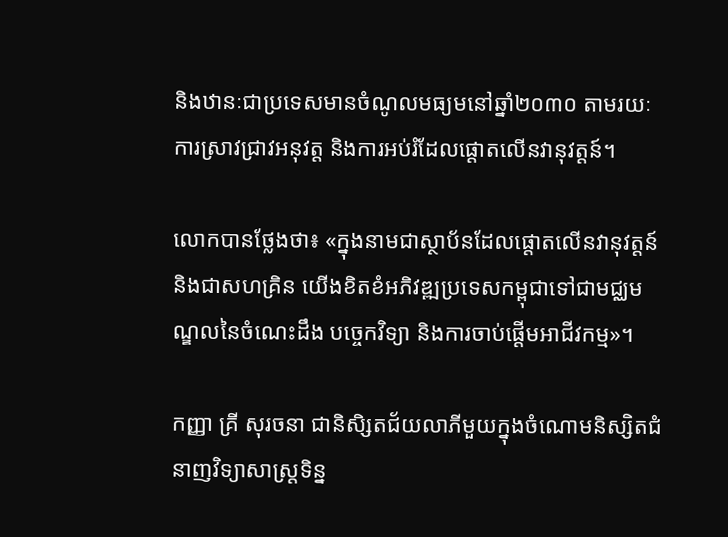និងឋានៈជាប្រទេសមានចំណូលមធ្យមនៅឆ្នាំ២០៣០ តាមរយៈការស្រាវជ្រាវអនុវត្ត និងការអប់រំដែលផ្តោតលើនវានុវត្តន៍។

លោកបានថ្លែងថា៖ «ក្នុងនាមជាស្ថាប័នដែលផ្តោតលើនវានុវត្តន៍ និងជាសហគ្រិន យើងខិតខំអភិវឌ្ឍប្រទេសកម្ពុជាទៅជាមជ្ឈមណ្ឌលនៃចំណេះដឹង បច្ចេកវិទ្យា និងការចាប់ផ្តើមអាជីវកម្ម»។

កញ្ញា គ្រី សុរចនា ជានិសិ្សតជ័យលាភីមួយក្នុងចំណោមនិស្សិតជំនាញវិទ្យាសាស្ត្រទិន្ន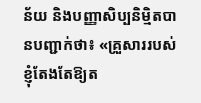ន័យ និងបញ្ញាសិប្បនិម្មិតបានបញ្ជាក់ថា៖ «គ្រួសាររបស់ខ្ញុំតែងតែឱ្យត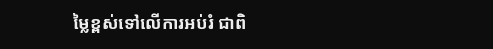ម្លៃខ្ពស់ទៅលើការអប់រំ ជាពិ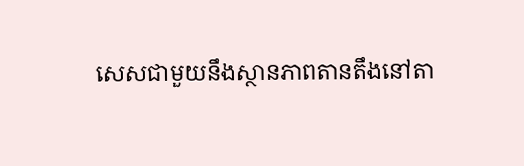សេសជាមួយនឹងស្ថានភាពតានតឹងនៅតា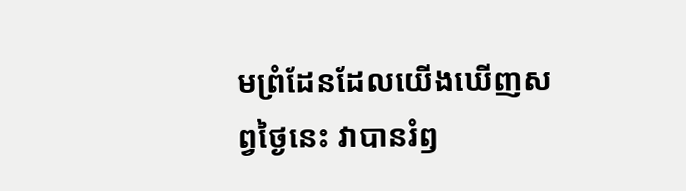មព្រំដែនដែលយើងឃើញសព្វថ្ងៃនេះ វាបានរំឭ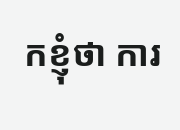កខ្ញុំថា ការ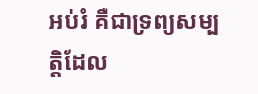អប់រំ គឺជាទ្រព្យសម្បត្តិដែល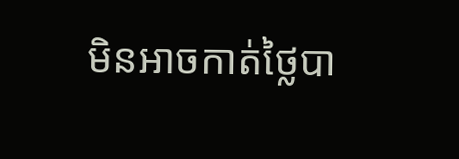មិនអាចកាត់ថ្លៃបា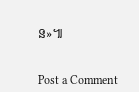ន»៕


Post a Comment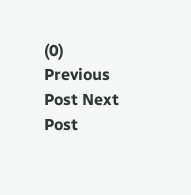(0)
Previous Post Next Post